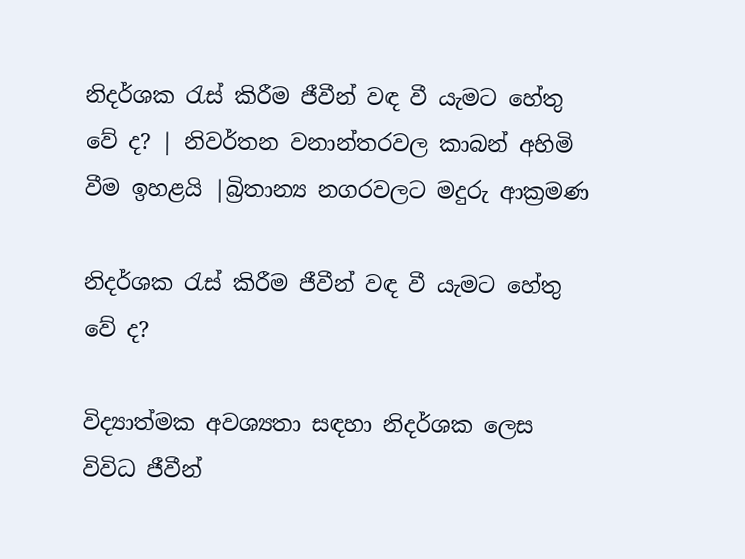නිදර්ශක රැස්‌ කිරීම ජීවීන් වඳ වී යැමට හේතු වේ ද? | නිවර්තන වනාන්තරවල කාබන් අහිමි වීම ඉහළයි |බ්‍රිතාන්‍ය නගරවලට මදුරු ආක්‍රමණ

නිදර්ශක රැස්‌ කිරීම ජීවීන් වඳ වී යැමට හේතු වේ ද?

විද්‍යාත්මක අවශ්‍යතා සඳහා නිදර්ශක ලෙස විවිධ ජීවීන්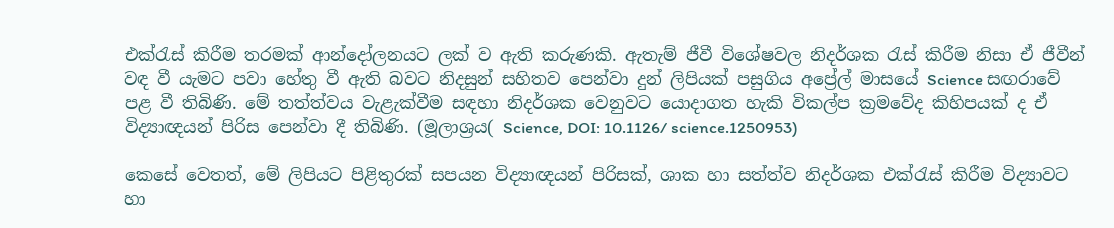එක්‌රැස්‌ කිරීම තරමක්‌ ආන්දෝලනයට ලක්‌ ව ඇති කරුණකි. ඇතැම් ජීවී විශේෂවල නිදර්ශක රැස්‌ කිරීම නිසා ඒ ජීවීන් වඳ වී යැමට පවා හේතු වී ඇති බවට නිදසුන් සහිතව පෙන්වා දුන් ලිපියක්‌ පසුගිය අප්‍රේල් මාසයේ Science සඟරාවේ පළ වී තිබිණි. මේ තත්ත්වය වැළැක්‌වීම සඳහා නිදර්ශක වෙනුවට යොදාගත හැකි විකල්ප ක්‍රමවේද කිහිපයක්‌ ද ඒ විද්‍යාඥයන් පිරිස පෙන්වා දී තිබිණි. (මූලාශ්‍රය( Science, DOI: 10.1126/ science.1250953)

කෙසේ වෙතත්, මේ ලිපියට පිළිතුරක්‌ සපයන විද්‍යාඥයන් පිරිසක්‌, ශාක හා සත්ත්ව නිදර්ශක එක්‌රැස්‌ කිරීම විද්‍යාවට හා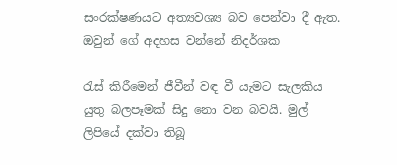සංරක්‌ෂණයට අත්‍යවශ්‍ය බව පෙන්වා දී ඇත. ඔවුන් ගේ අදහස වන්නේ නිදර්ශක

රැස්‌ කිරීමෙන් ජීවීන් වඳ වී යැමට සැලකිය යුතු බලපෑමක්‌ සිදු නො වන බවයි. මුල් ලිපියේ දක්‌වා තිබූ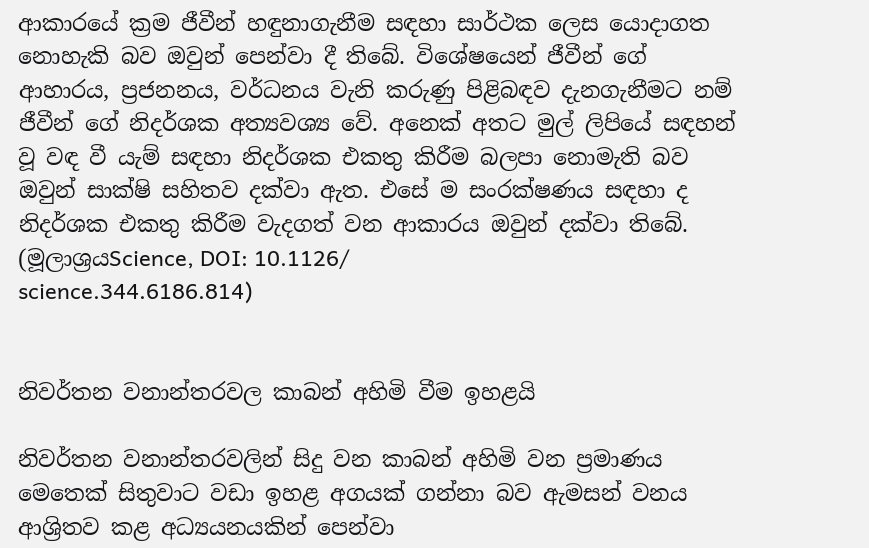ආකාරයේ ක්‍රම ජීවීන් හඳුනාගැනීම සඳහා සාර්ථක ලෙස යොදාගත නොහැකි බව ඔවුන් පෙන්වා දී තිබේ. විශේෂයෙන් ජීවීන් ගේ ආහාරය, ප්‍රජනනය, වර්ධනය වැනි කරුණු පිළිබඳව දැනගැනීමට නම් ජීවීන් ගේ නිදර්ශක අත්‍යවශ්‍ය වේ. අනෙක්‌ අතට මුල් ලිපියේ සඳහන් වූ වඳ වී යැම් සඳහා නිදර්ශක එකතු කිරීම බලපා නොමැති බව ඔවුන් සාක්‌ෂි සහිතව දක්‌වා ඇත. එසේ ම සංරක්‌ෂණය සඳහා ද නිදර්ශක එකතු කිරීම වැදගත් වන ආකාරය ඔවුන් දක්‌වා තිබේ. (මූලාශ්‍රයScience, DOI: 10.1126/
science.344.6186.814)


නිවර්තන වනාන්තරවල කාබන් අහිමි වීම ඉහළයි

නිවර්තන වනාන්තරවලින් සිදු වන කාබන් අහිමි වන ප්‍රමාණය මෙතෙක්‌ සිතුවාට වඩා ඉහළ අගයක්‌ ගන්නා බව ඇමසන් වනය ආශ්‍රිතව කළ අධ්‍යයනයකින් පෙන්වා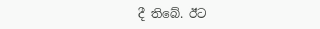දී තිබේ. ඊට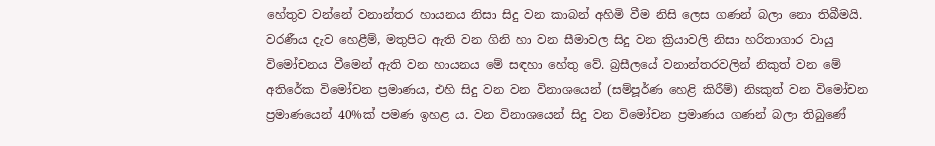හේතුව වන්නේ වනාන්තර හායනය නිසා සිදු වන කාබන් අහිමි වීම නිසි ලෙස ගණන් බලා නො තිබීමයි. වරණීය දැව හෙළීම්, මතුපිට ඇති වන ගිනි හා වන සීමාවල සිදු වන ක්‍රියාවලි නිසා හරිතාගාර වායු විමෝචනය වීමෙන් ඇති වන හායනය මේ සඳහා හේතු වේ. බ්‍රසීලයේ වනාන්තරවලින් නිකුත් වන මේ අතිරේක විමෝචන ප්‍රමාණය, එහි සිදු වන වන විනාශයෙන් (සම්පූර්ණ හෙළි කිරීම්) නිsකුත් වන විමෝචන ප්‍රමාණයෙන් 40%ක්‌ පමණ ඉහළ ය. වන විනාශයෙන් සිදු වන විමෝචන ප්‍රමාණය ගණන් බලා තිබුණේ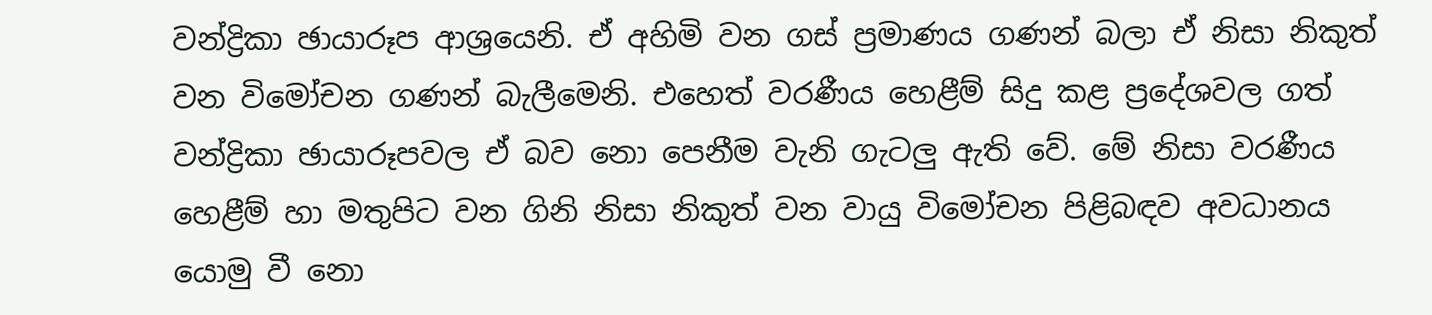වන්ද්‍රිකා ඡායාරූප ආශ්‍රයෙනි. ඒ අහිමි වන ගස්‌ ප්‍රමාණය ගණන් බලා ඒ නිසා නිකුත් වන විමෝචන ගණන් බැලීමෙනි. එහෙත් වරණීය හෙළීම් සිදු කළ ප්‍රදේශවල ගත් වන්ද්‍රිකා ඡායාරූපවල ඒ බව නො පෙනීම වැනි ගැටලු ඇති වේ. මේ නිසා වරණීය හෙළීම් හා මතුපිට වන ගිනි නිසා නිකුත් වන වායු විමෝචන පිළිබඳව අවධානය යොමු වී නො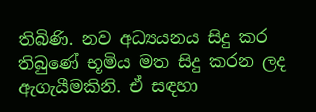තිබිණි. නව අධ්‍යයනය සිදු කර තිබුණේ භූමිය මත සිදු කරන ලද ඇගැයීමකිනි. ඒ සඳහා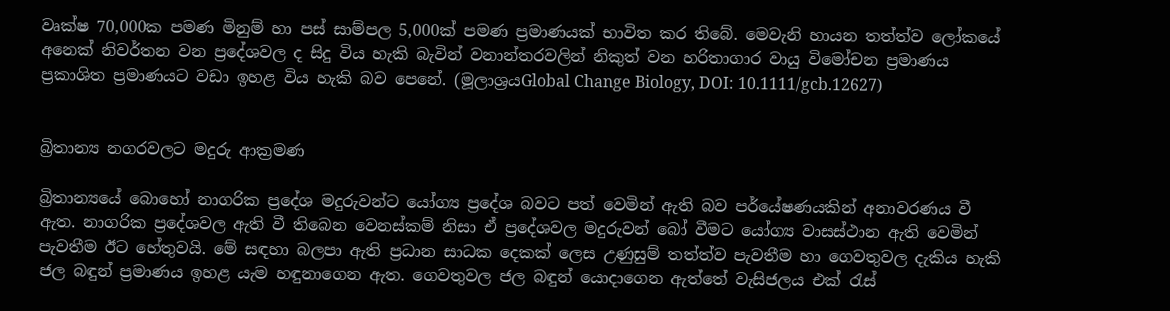වෘක්‌ෂ 70,000ක පමණ මිනුම් හා පස්‌ සාම්පල 5,000ක්‌ පමණ ප්‍රමාණයක්‌ භාවිත කර තිබේ. මෙවැනි හායන තත්ත්ව ලෝකයේ අනෙක්‌ නිවර්තන වන ප්‍රදේශවල ද සිදු විය හැකි බැවින් වනාන්තරවලින් නිකුත් වන හරිතාගාර වායු විමෝචන ප්‍රමාණය ප්‍රකාශිත ප්‍රමාණයට වඩා ඉහළ විය හැකි බව පෙනේ. (මූලාශ්‍රයGlobal Change Biology, DOI: 10.1111/gcb.12627)


බ්‍රිතාන්‍ය නගරවලට මදුරු ආක්‍රමණ

බ්‍රිතාන්‍යයේ බොහෝ නාගරික ප්‍රදේශ මදුරුවන්ට යෝග්‍ය ප්‍රදේශ බවට පත් වෙමින් ඇති බව පර්යේෂණයකින් අනාවරණය වී ඇත. නාගරික ප්‍රදේශවල ඇති වී තිබෙන වෙනස්‌කම් නිසා ඒ ප්‍රදේශවල මදුරුවන් බෝ වීමට යෝග්‍ය වාසස්‌ථාන ඇති වෙමින් පැවතීම ඊට හේතුවයි. මේ සඳහා බලපා ඇති ප්‍රධාන සාධක දෙකක්‌ ලෙස උණුසුම් තත්ත්ව පැවතීම හා ගෙවතුවල දැකිය හැකි ජල බඳුන් ප්‍රමාණය ඉහළ යැම හඳුනාගෙන ඇත. ගෙවතුවල ජල බඳුන් යොදාගෙන ඇත්තේ වැසිජලය එක්‌ රැස්‌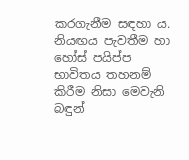කරගැනීම සඳහා ය. නියඟය පැවතීම හා හෝස්‌ පයිප්ප භාවිතය තහනම් කිරීම නිසා මෙවැනි බඳුන්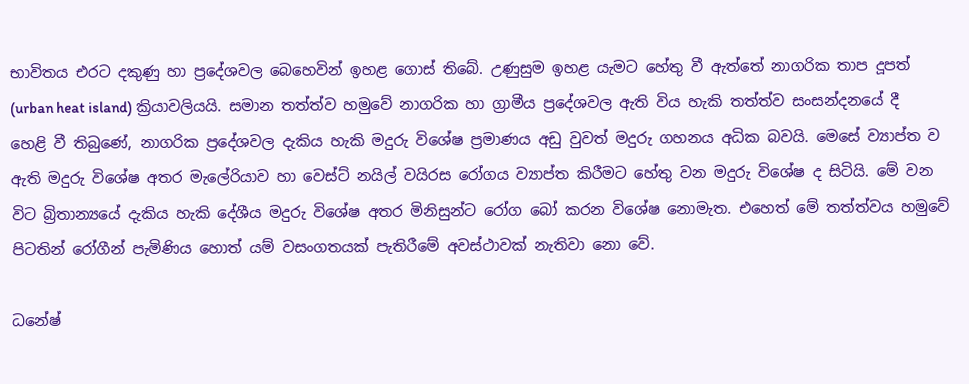භාවිතය එරට දකුණු හා ප්‍රදේශවල බෙහෙවින් ඉහළ ගොස්‌ තිබේ. උණුසුම ඉහළ යැමට හේතු වී ඇත්තේ නාගරික තාප දූපත් (urban heat island) ක්‍රියාවලියයි. සමාන තත්ත්ව හමුවේ නාගරික හා ග්‍රාමීය ප්‍රදේශවල ඇති විය හැකි තත්ත්ව සංසන්දනයේ දී හෙළි වී තිබුණේ, නාගරික ප්‍රදේශවල දැකිය හැකි මදුරු විශේෂ ප්‍රමාණය අඩු වුවත් මදුරු ගහනය අධික බවයි. මෙසේ ව්‍යාප්ත ව ඇති මදුරු විශේෂ අතර මැලේරියාව හා වෙස්‌ට්‌ නයිල් වයිරස රෝගය ව්‍යාප්ත කිරීමට හේතු වන මදුරු විශේෂ ද සිටියි. මේ වන විට බ්‍රිතාන්‍යයේ දැකිය හැකි දේශීය මදුරු විශේෂ අතර මිනිසුන්ට රෝග බෝ කරන විශේෂ නොමැත. එහෙත් මේ තත්ත්වය හමුවේ පිටතින් රෝගීන් පැමිණිය හොත් යම් වසංගතයක්‌ පැතිරීමේ අවස්‌ථාවක්‌ නැතිවා නො වේ.

ධනේෂ්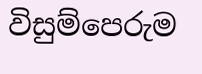විසුම්පෙරුම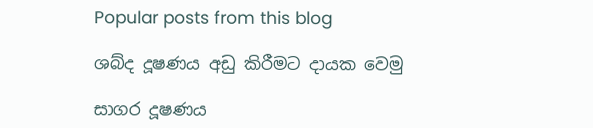Popular posts from this blog

ශබ්ද දූෂණය අඩු කිරීමට දායක වෙමු

සාගර දූෂණය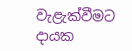වැළැක්‌වීමට දායක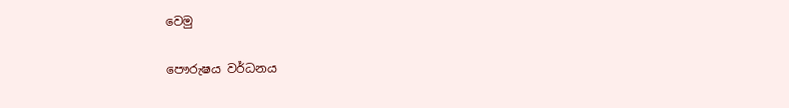වෙමු

පෞරුෂය වර්ධනය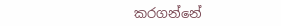කරගන්නේ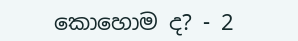කොහොම ද? - 2